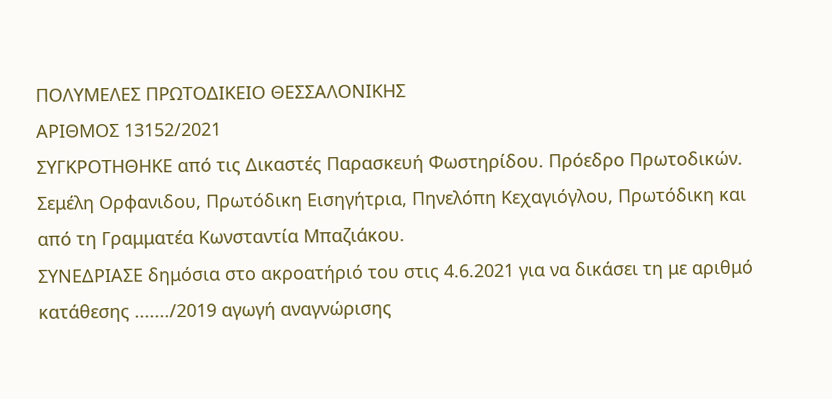ΠΟΛΥΜΕΛΕΣ ΠΡΩΤΟΔΙΚΕΙΟ ΘΕΣΣΑΛΟΝΙΚΗΣ
ΑΡΙΘΜΟΣ 13152/2021
ΣΥΓΚΡΟΤΗΘΗΚΕ από τις Δικαστές Παρασκευή Φωστηρίδου. Πρόεδρο Πρωτοδικών. Σεμέλη Ορφανιδου, Πρωτόδικη Εισηγήτρια, Πηνελόπη Κεχαγιόγλου, Πρωτόδικη και από τη Γραμματέα Κωνσταντία Μπαζιάκου.
ΣΥΝΕΔΡΙΑΣΕ δημόσια στο ακροατήριό του στις 4.6.2021 για να δικάσει τη με αριθμό κατάθεσης ......./2019 αγωγή αναγνώρισης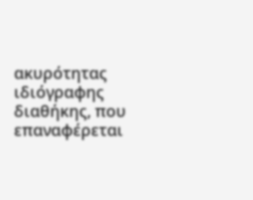ακυρότητας ιδιόγραφης διαθήκης, που επαναφέρεται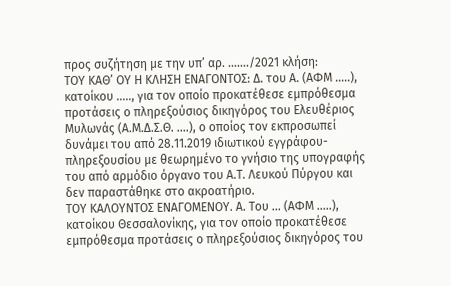προς συζήτηση με την υπ’ αρ. ......./2021 κλήση:
ΤΟΥ ΚΑΘ’ ΟΥ Η ΚΛΗΣΗ ΕΝΑΓΟΝΤΟΣ: Δ. του Α. (ΑΦΜ .....), κατοίκου ....., για τον οποίο προκατέθεσε εμπρόθεσμα προτάσεις ο πληρεξούσιος δικηγόρος του Ελευθέριος Μυλωνάς (Α.Μ.Δ.Σ.Θ. ....), ο οποίος τον εκπροσωπεί δυνάμει του από 28.11.2019 ιδιωτικού εγγράφου-πληρεξουσίου με θεωρημένο το γνήσιο της υπογραφής του από αρμόδιο όργανο του Α.Τ. Λευκού Πύργου και δεν παραστάθηκε στο ακροατήριο.
ΤΟΥ ΚΑΛΟΥΝΤΟΣ ΕΝΑΓΟΜΕΝΟΥ. Α. Του ... (ΑΦΜ .....), κατοίκου Θεσσαλονίκης, για τον οποίο προκατέθεσε εμπρόθεσμα προτάσεις ο πληρεξούσιος δικηγόρος του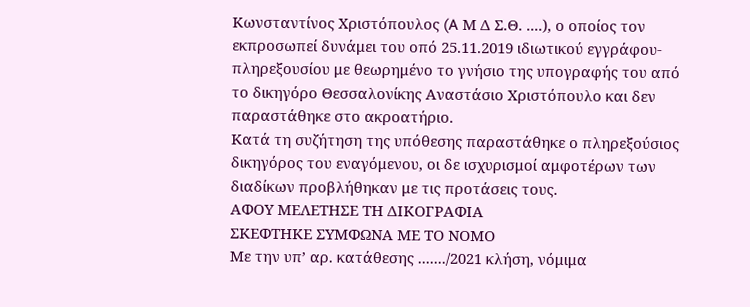Κωνσταντίνος Χριστόπουλος (A Μ Δ Σ.Θ. ....), ο οποίος τον εκπροσωπεί δυνάμει του οπό 25.11.2019 ιδιωτικού εγγράφου-πληρεξουσίου με θεωρημένο το γνήσιο της υπογραφής του από το δικηγόρο Θεσσαλονίκης Αναστάσιο Χριστόπουλο και δεν παραστάθηκε στο ακροατήριο.
Κατά τη συζήτηση της υπόθεσης παραστάθηκε ο πληρεξούσιος δικηγόρος του εναγόμενου, οι δε ισχυρισμοί αμφοτέρων των διαδίκων προβλήθηκαν με τις προτάσεις τους.
ΑΦΟΥ ΜΕΛΕΤΗΣΕ ΤΗ ΔΙΚΟΓΡΑΦΙΑ
ΣΚΕΦΤΗΚΕ ΣΥΜΦΩΝΑ ΜΕ ΤΟ ΝΟΜΟ
Με την υπ’ αρ. κατάθεσης ......./2021 κλήση, νόμιμα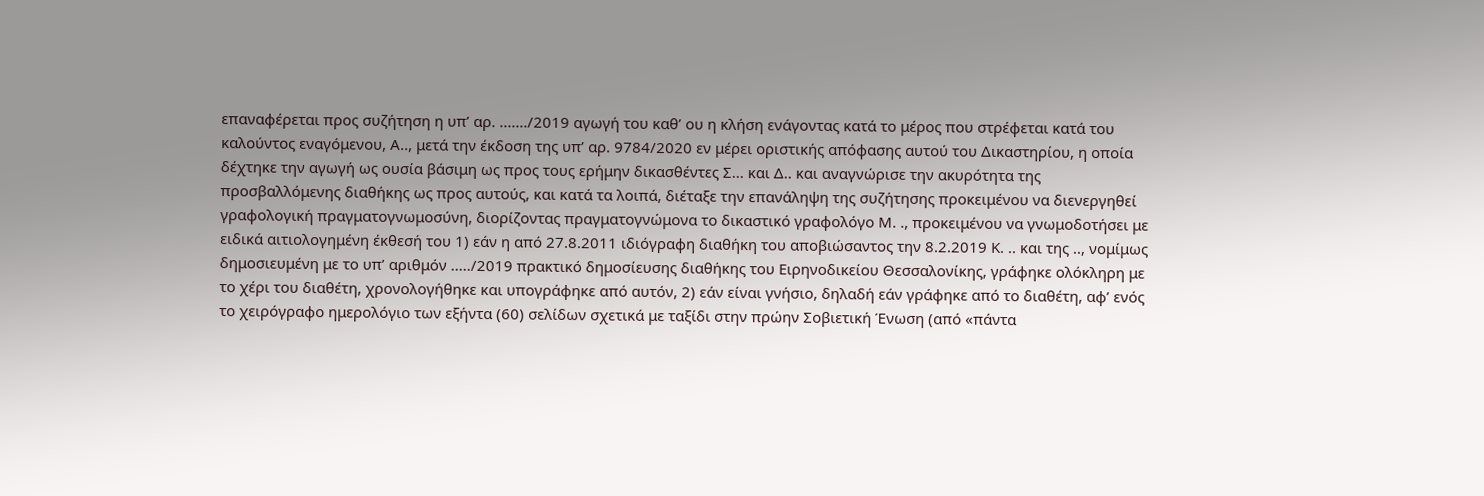επαναφέρεται προς συζήτηση η υπ’ αρ. ......./2019 αγωγή του καθ’ ου η κλήση ενάγοντας κατά το μέρος που στρέφεται κατά του καλούντος εναγόμενου, Α.., μετά την έκδοση της υπ’ αρ. 9784/2020 εν μέρει οριστικής απόφασης αυτού του Δικαστηρίου, η οποία δέχτηκε την αγωγή ως ουσία βάσιμη ως προς τους ερήμην δικασθέντες Σ... και Δ.. και αναγνώρισε την ακυρότητα της προσβαλλόμενης διαθήκης ως προς αυτούς, και κατά τα λοιπά, διέταξε την επανάληψη της συζήτησης προκειμένου να διενεργηθεί γραφολογική πραγματογνωμοσύνη, διορίζοντας πραγματογνώμονα το δικαστικό γραφολόγο Μ. ., προκειμένου να γνωμοδοτήσει με ειδικά αιτιολογημένη έκθεσή του 1) εάν η από 27.8.2011 ιδιόγραφη διαθήκη του αποβιώσαντος την 8.2.2019 Κ. .. και της .., νομίμως δημοσιευμένη με το υπ’ αριθμόν ...../2019 πρακτικό δημοσίευσης διαθήκης του Ειρηνοδικείου Θεσσαλονίκης, γράφηκε ολόκληρη με το χέρι του διαθέτη, χρονολογήθηκε και υπογράφηκε από αυτόν, 2) εάν είναι γνήσιο, δηλαδή εάν γράφηκε από το διαθέτη, αφ’ ενός το χειρόγραφο ημερολόγιο των εξήντα (60) σελίδων σχετικά με ταξίδι στην πρώην Σοβιετική Ένωση (από «πάντα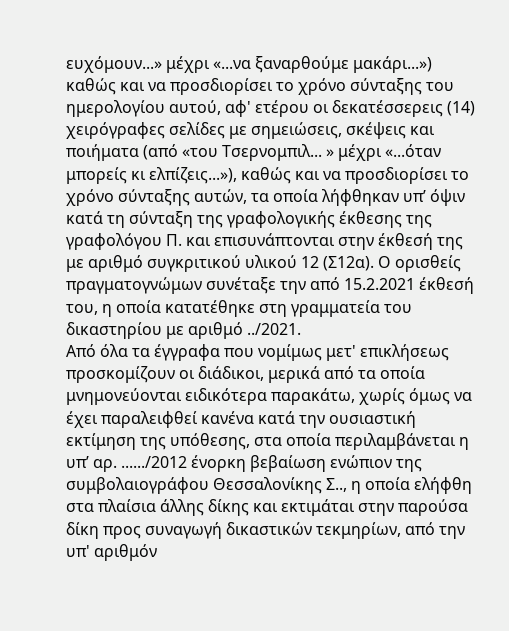ευχόμουν...» μέχρι «...να ξαναρθούμε μακάρι...») καθώς και να προσδιορίσει το χρόνο σύνταξης του ημερολογίου αυτού, αφ' ετέρου οι δεκατέσσερεις (14) χειρόγραφες σελίδες με σημειώσεις, σκέψεις και ποιήματα (από «του Τσερνομπιλ... » μέχρι «...όταν μπορείς κι ελπίζεις...»), καθώς και να προσδιορίσει το χρόνο σύνταξης αυτών, τα οποία λήφθηκαν υπ’ όψιν κατά τη σύνταξη της γραφολογικής έκθεσης της γραφολόγου Π. και επισυνάπτονται στην έκθεσή της με αριθμό συγκριτικού υλικού 12 (Σ12α). Ο ορισθείς πραγματογνώμων συνέταξε την από 15.2.2021 έκθεσή του, η οποία κατατέθηκε στη γραμματεία του δικαστηρίου με αριθμό ../2021.
Από όλα τα έγγραφα που νομίμως μετ' επικλήσεως προσκομίζουν οι διάδικοι, μερικά από τα οποία μνημονεύονται ειδικότερα παρακάτω, χωρίς όμως να έχει παραλειφθεί κανένα κατά την ουσιαστική εκτίμηση της υπόθεσης, στα οποία περιλαμβάνεται η υπ’ αρ. ....../2012 ένορκη βεβαίωση ενώπιον της συμβολαιογράφου Θεσσαλονίκης Σ.., η οποία ελήφθη στα πλαίσια άλλης δίκης και εκτιμάται στην παρούσα δίκη προς συναγωγή δικαστικών τεκμηρίων, από την υπ' αριθμόν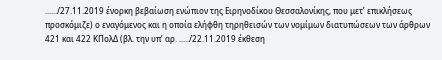....../27.11.2019 ένορκη βεβαίωση ενώπιον της Ειρηνοδίκου Θεσσαλονίκης, που μετ’ επικλήσεως προσκόμιζε) ο εναγόμενος και η οποία ελήφθη τηρηθεισών των νομίμων διατυπώσεων των άρθρων 421 και 422 ΚΠολΔ (βλ. την υπ’ αρ. ...../22.11.2019 έκθεση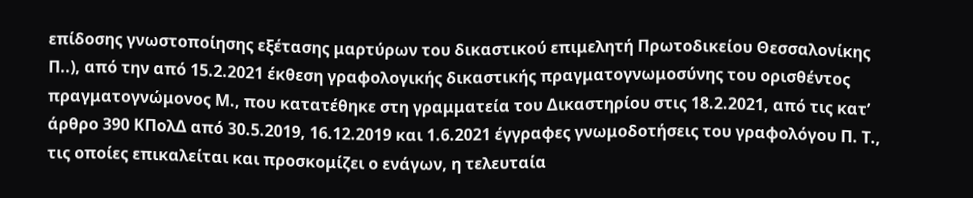επίδοσης γνωστοποίησης εξέτασης μαρτύρων του δικαστικού επιμελητή Πρωτοδικείου Θεσσαλονίκης Π..), από την από 15.2.2021 έκθεση γραφολογικής δικαστικής πραγματογνωμοσύνης του ορισθέντος πραγματογνώμονος Μ., που κατατέθηκε στη γραμματεία του Δικαστηρίου στις 18.2.2021, από τις κατ’ άρθρο 390 ΚΠολΔ από 30.5.2019, 16.12.2019 και 1.6.2021 έγγραφες γνωμοδοτήσεις του γραφολόγου Π. Τ., τις οποίες επικαλείται και προσκομίζει ο ενάγων, η τελευταία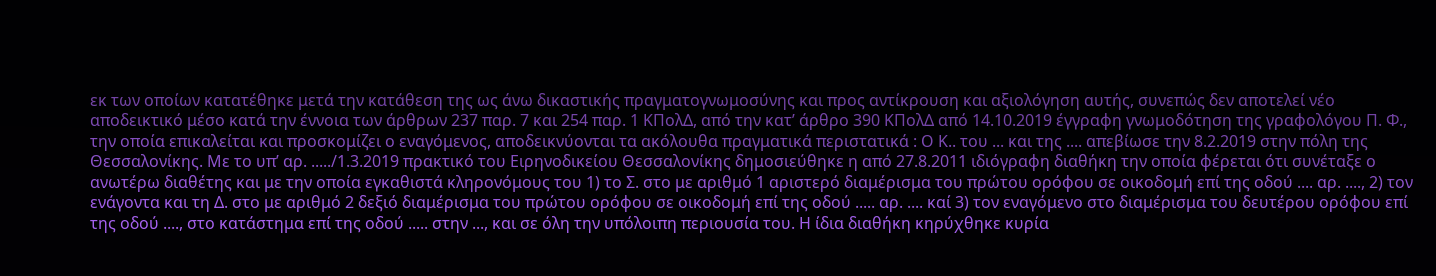εκ των οποίων κατατέθηκε μετά την κατάθεση της ως άνω δικαστικής πραγματογνωμοσύνης και προς αντίκρουση και αξιολόγηση αυτής, συνεπώς δεν αποτελεί νέο αποδεικτικό μέσο κατά την έννοια των άρθρων 237 παρ. 7 και 254 παρ. 1 ΚΠολΔ, από την κατ’ άρθρο 390 ΚΠολΔ από 14.10.2019 έγγραφη γνωμοδότηση της γραφολόγου Π. Φ., την οποία επικαλείται και προσκομίζει ο εναγόμενος, αποδεικνύονται τα ακόλουθα πραγματικά περιστατικά : Ο Κ.. του ... και της .... απεβίωσε την 8.2.2019 στην πόλη της Θεσσαλονίκης. Με το υπ’ αρ. ...../1.3.2019 πρακτικό του Ειρηνοδικείου Θεσσαλονίκης δημοσιεύθηκε η από 27.8.2011 ιδιόγραφη διαθήκη την οποία φέρεται ότι συνέταξε ο ανωτέρω διαθέτης και με την οποία εγκαθιστά κληρονόμους του 1) το Σ. στο με αριθμό 1 αριστερό διαμέρισμα του πρώτου ορόφου σε οικοδομή επί της οδού .... αρ. ...., 2) τον ενάγοντα και τη Δ. στο με αριθμό 2 δεξιό διαμέρισμα του πρώτου ορόφου σε οικοδομή επί της οδού ..... αρ. .... καί 3) τον εναγόμενο στο διαμέρισμα του δευτέρου ορόφου επί της οδού ...., στο κατάστημα επί της οδού ..... στην ..., και σε όλη την υπόλοιπη περιουσία του. Η ίδια διαθήκη κηρύχθηκε κυρία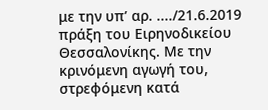με την υπ’ αρ. ..../21.6.2019 πράξη του Ειρηνοδικείου Θεσσαλονίκης. Με την κρινόμενη αγωγή του, στρεφόμενη κατά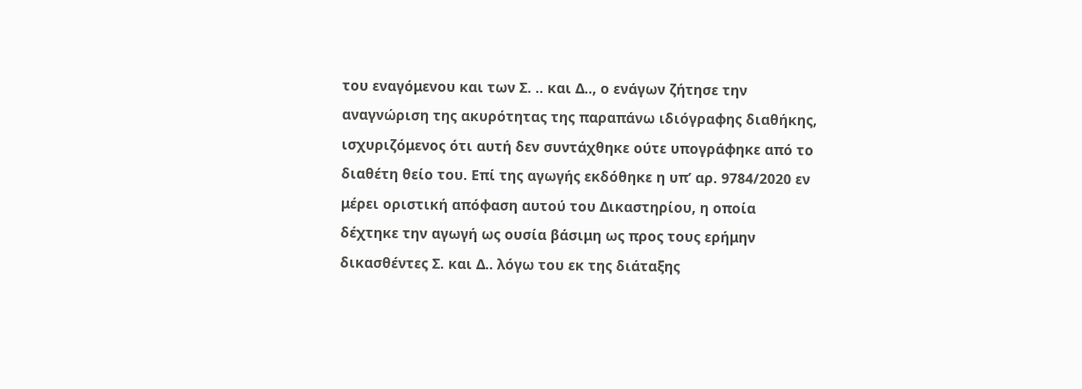του εναγόμενου και των Σ. .. και Δ.., ο ενάγων ζήτησε την αναγνώριση της ακυρότητας της παραπάνω ιδιόγραφης διαθήκης, ισχυριζόμενος ότι αυτή δεν συντάχθηκε ούτε υπογράφηκε από το διαθέτη θείο του. Επί της αγωγής εκδόθηκε η υπ’ αρ. 9784/2020 εν μέρει οριστική απόφαση αυτού του Δικαστηρίου, η οποία δέχτηκε την αγωγή ως ουσία βάσιμη ως προς τους ερήμην δικασθέντες Σ. και Δ.. λόγω του εκ της διάταξης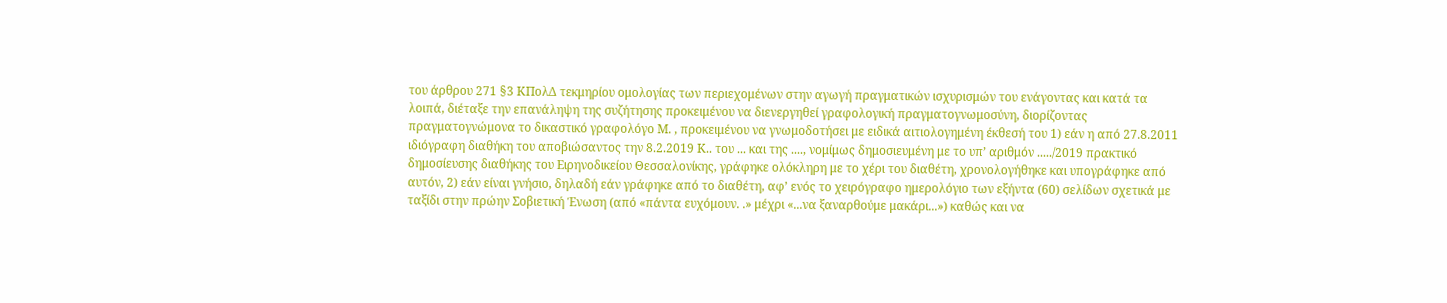του άρθρου 271 §3 ΚΠολΔ τεκμηρίου ομολογίας των περιεχομένων στην αγωγή πραγματικών ισχυρισμών του ενάγοντας και κατά τα λοιπά, διέταξε την επανάληψη της συζήτησης προκειμένου να διενεργηθεί γραφολογική πραγματογνωμοσύνη, διορίζοντας πραγματογνώμονα το δικαστικό γραφολόγο Μ. , προκειμένου να γνωμοδοτήσει με ειδικά αιτιολογημένη έκθεσή του 1) εάν η από 27.8.2011 ιδιόγραφη διαθήκη του αποβιώσαντος την 8.2.2019 Κ.. του ... και της ...., νομίμως δημοσιευμένη με το υπ’ αριθμόν ...../2019 πρακτικό δημοσίευσης διαθήκης του Ειρηνοδικείου Θεσσαλονίκης, γράφηκε ολόκληρη με το χέρι του διαθέτη, χρονολογήθηκε και υπογράφηκε από αυτόν, 2) εάν είναι γνήσιο, δηλαδή εάν γράφηκε από το διαθέτη, αφ’ ενός το χειρόγραφο ημερολόγιο των εξήντα (60) σελίδων σχετικά με ταξίδι στην πρώην Σοβιετική Ένωση (από «πάντα ευχόμουν. .» μέχρι «...να ξαναρθούμε μακάρι...») καθώς και να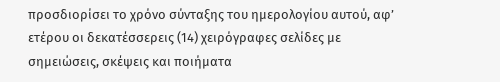προσδιορίσει το χρόνο σύνταξης του ημερολογίου αυτού, αφ’ ετέρου οι δεκατέσσερεις (14) χειρόγραφες σελίδες με σημειώσεις, σκέψεις και ποιήματα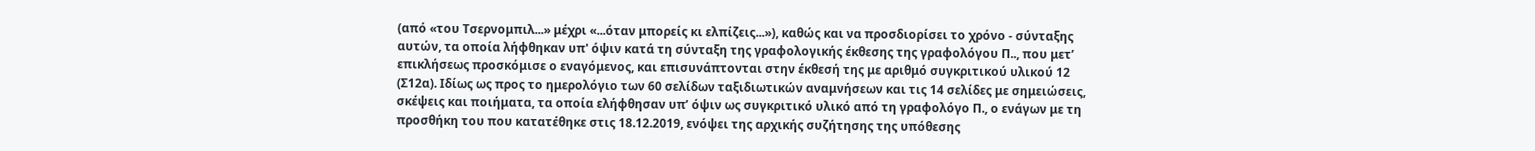(από «του Τσερνομπιλ...» μέχρι «...όταν μπορείς κι ελπίζεις...»), καθώς και να προσδιορίσει το χρόνο - σύνταξης αυτών, τα οποία λήφθηκαν υπ' όψιν κατά τη σύνταξη της γραφολογικής έκθεσης της γραφολόγου Π.., που μετ’ επικλήσεως προσκόμισε ο εναγόμενος, και επισυνάπτονται στην έκθεσή της με αριθμό συγκριτικού υλικού 12 (Σ12α). Ιδίως ως προς το ημερολόγιο των 60 σελίδων ταξιδιωτικών αναμνήσεων και τις 14 σελίδες με σημειώσεις, σκέψεις και ποιήματα, τα οποία ελήφθησαν υπ’ όψιν ως συγκριτικό υλικό από τη γραφολόγο Π., ο ενάγων με τη προσθήκη του που κατατέθηκε στις 18.12.2019, ενόψει της αρχικής συζήτησης της υπόθεσης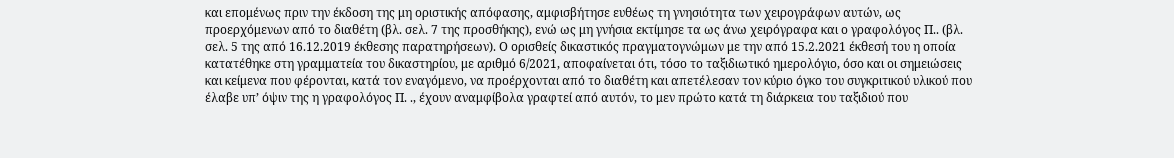και επομένως πριν την έκδοση της μη οριστικής απόφασης, αμφισβήτησε ευθέως τη γνησιότητα των χειρογράφων αυτών, ως προερχόμενων από το διαθέτη (βλ. σελ. 7 της προσθήκης), ενώ ως μη γνήσια εκτίμησε τα ως άνω χειρόγραφα και ο γραφολόγος Π.. (βλ. σελ. 5 της από 16.12.2019 έκθεσης παρατηρήσεων). Ο ορισθείς δικαστικός πραγματογνώμων με την από 15.2.2021 έκθεσή του η οποία κατατέθηκε στη γραμματεία του δικαστηρίου, με αριθμό 6/2021, αποφαίνεται ότι, τόσο το ταξιδιωτικό ημερολόγιο, όσο και οι σημειώσεις και κείμενα που φέρονται, κατά τον εναγόμενο, να προέρχονται από το διαθέτη και απετέλεσαν τον κύριο όγκο του συγκριτικού υλικού που έλαβε υπ’ όψιν της η γραφολόγος Π. ., έχουν αναμφίβολα γραφτεί από αυτόν, το μεν πρώτο κατά τη διάρκεια του ταξιδιού που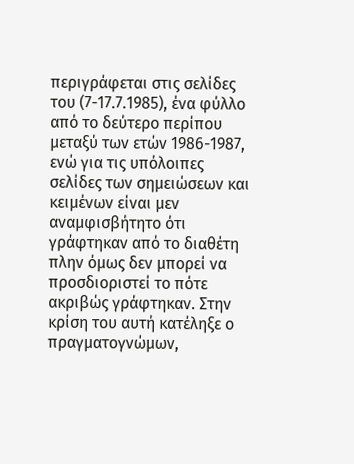περιγράφεται στις σελίδες του (7-17.7.1985), ένα φύλλο από το δεύτερο περίπου μεταξύ των ετών 1986-1987, ενώ για τις υπόλοιπες σελίδες των σημειώσεων και κειμένων είναι μεν αναμφισβήτητο ότι γράφτηκαν από το διαθέτη πλην όμως δεν μπορεί να προσδιοριστεί το πότε ακριβώς γράφτηκαν. Στην κρίση του αυτή κατέληξε ο πραγματογνώμων,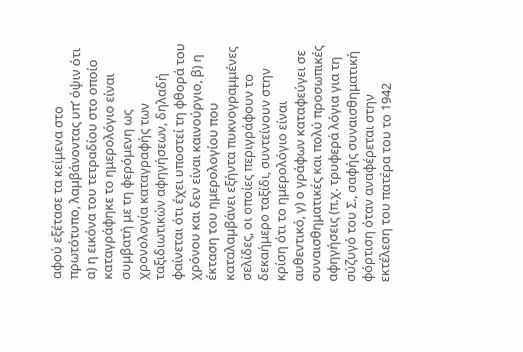αφού εξέτασε τα κείμενα στο πρωτότυπο, λαμβάνοντας υπ’ όψιν ότι α) η εικόνα του τετραδίου στο οποίο καταγράφηκε το ημερολόγιο είναι συμβατή με τη φερόμενη ως χρονολογία καταγραφής των ταξιδιωτικών αφηγήσεων, δηλαδή φαίνεται ότι έχει υποστεί τη φθορά του χρόνου και δεν είναι καινούργιο, β) η έκταση του ημερολογίου που καταλαμβάνει εξήντα πυκνογραμμένες σελίδες, οι οποίες περιγράφουν το δεκαήμερο ταξίδι, συντείνουν στην κρίση ότι το ημερολόγιο είναι αυθεντικό, γ) ο γράφων καταφεύγει σε συναισθηματικές και πολύ προσωπικές αφηγήσεις (π.χ. τρυφερά λόγια για τη σύζυγό του Σ., σαφής συναισθηματική φόρτιση όταν αναφέρεται στην εκτέλεση του πατέρα του το 1942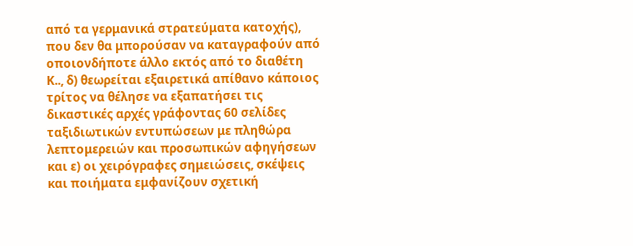από τα γερμανικά στρατεύματα κατοχής), που δεν θα μπορούσαν να καταγραφούν από οποιονδήποτε άλλο εκτός από το διαθέτη Κ.., δ) θεωρείται εξαιρετικά απίθανο κάποιος τρίτος να θέλησε να εξαπατήσει τις δικαστικές αρχές γράφοντας 60 σελίδες ταξιδιωτικών εντυπώσεων με πληθώρα λεπτομερειών και προσωπικών αφηγήσεων και ε) οι χειρόγραφες σημειώσεις, σκέψεις και ποιήματα εμφανίζουν σχετική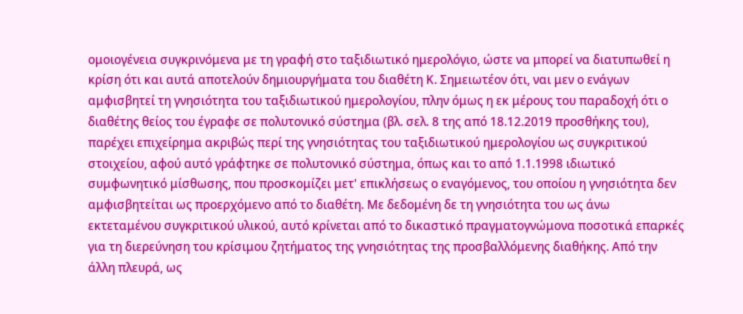ομοιογένεια συγκρινόμενα με τη γραφή στο ταξιδιωτικό ημερολόγιο, ώστε να μπορεί να διατυπωθεί η κρίση ότι και αυτά αποτελούν δημιουργήματα του διαθέτη Κ. Σημειωτέον ότι, ναι μεν ο ενάγων αμφισβητεί τη γνησιότητα του ταξιδιωτικού ημερολογίου, πλην όμως η εκ μέρους του παραδοχή ότι ο διαθέτης θείος του έγραφε σε πολυτονικό σύστημα (βλ. σελ. 8 της από 18.12.2019 προσθήκης του), παρέχει επιχείρημα ακριβώς περί της γνησιότητας του ταξιδιωτικού ημερολογίου ως συγκριτικού στοιχείου, αφού αυτό γράφτηκε σε πολυτονικό σύστημα, όπως και το από 1.1.1998 ιδιωτικό συμφωνητικό μίσθωσης, που προσκομίζει μετ' επικλήσεως ο εναγόμενος, του οποίου η γνησιότητα δεν αμφισβητείται ως προερχόμενο από το διαθέτη. Με δεδομένη δε τη γνησιότητα του ως άνω εκτεταμένου συγκριτικού υλικού, αυτό κρίνεται από το δικαστικό πραγματογνώμονα ποσοτικά επαρκές για τη διερεύνηση του κρίσιμου ζητήματος της γνησιότητας της προσβαλλόμενης διαθήκης. Από την άλλη πλευρά, ως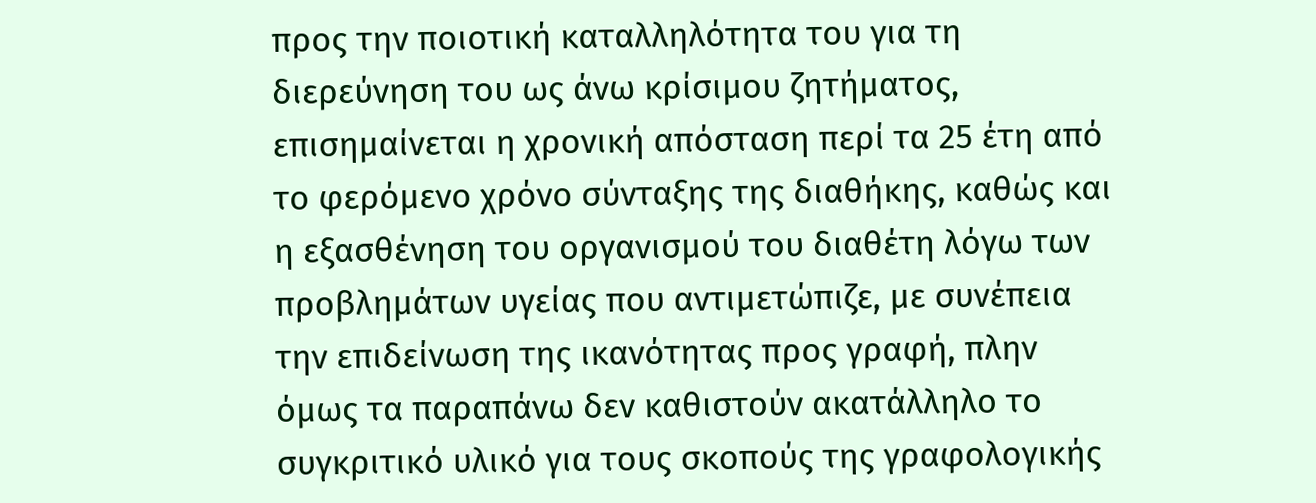προς την ποιοτική καταλληλότητα του για τη διερεύνηση του ως άνω κρίσιμου ζητήματος, επισημαίνεται η χρονική απόσταση περί τα 25 έτη από το φερόμενο χρόνο σύνταξης της διαθήκης, καθώς και η εξασθένηση του οργανισμού του διαθέτη λόγω των προβλημάτων υγείας που αντιμετώπιζε, με συνέπεια την επιδείνωση της ικανότητας προς γραφή, πλην όμως τα παραπάνω δεν καθιστούν ακατάλληλο το συγκριτικό υλικό για τους σκοπούς της γραφολογικής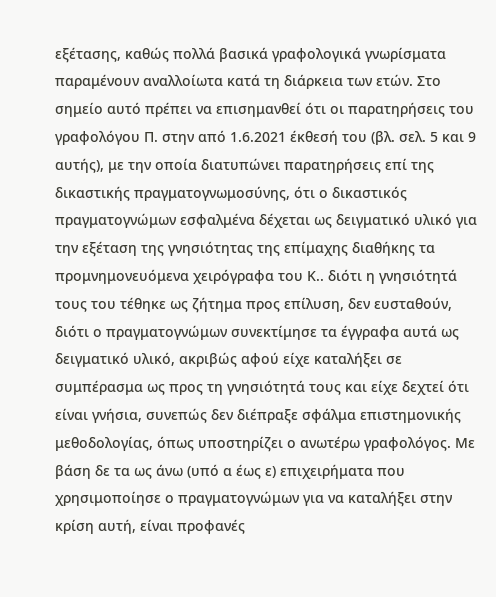εξέτασης, καθώς πολλά βασικά γραφολογικά γνωρίσματα παραμένουν αναλλοίωτα κατά τη διάρκεια των ετών. Στο σημείο αυτό πρέπει να επισημανθεί ότι οι παρατηρήσεις του γραφολόγου Π. στην από 1.6.2021 έκθεσή του (βλ. σελ. 5 και 9 αυτής), με την οποία διατυπώνει παρατηρήσεις επί της δικαστικής πραγματογνωμοσύνης, ότι ο δικαστικός πραγματογνώμων εσφαλμένα δέχεται ως δειγματικό υλικό για την εξέταση της γνησιότητας της επίμαχης διαθήκης τα προμνημονευόμενα χειρόγραφα του Κ.. διότι η γνησιότητά τους του τέθηκε ως ζήτημα προς επίλυση, δεν ευσταθούν, διότι ο πραγματογνώμων συνεκτίμησε τα έγγραφα αυτά ως δειγματικό υλικό, ακριβώς αφού είχε καταλήξει σε συμπέρασμα ως προς τη γνησιότητά τους και είχε δεχτεί ότι είναι γνήσια, συνεπώς δεν διέπραξε σφάλμα επιστημονικής μεθοδολογίας, όπως υποστηρίζει ο ανωτέρω γραφολόγος. Με βάση δε τα ως άνω (υπό α έως ε) επιχειρήματα που χρησιμοποίησε ο πραγματογνώμων για να καταλήξει στην κρίση αυτή, είναι προφανές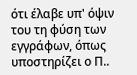ότι έλαβε υπ' όψιν του τη φύση των εγγράφων, όπως υποστηρίζει ο Π..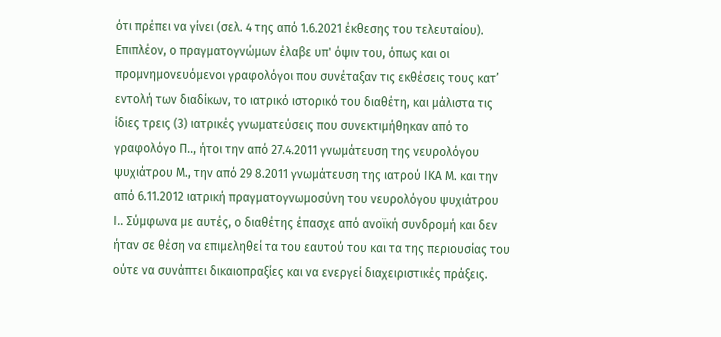ότι πρέπει να γίνει (σελ. 4 της από 1.6.2021 έκθεσης του τελευταίου). Επιπλέον, ο πραγματογνώμων έλαβε υπ' όψιν του, όπως και οι προμνημονευόμενοι γραφολόγοι που συνέταξαν τις εκθέσεις τους κατ’ εντολή των διαδίκων, το ιατρικό ιστορικό του διαθέτη, και μάλιστα τις ίδιες τρεις (3) ιατρικές γνωματεύσεις που συνεκτιμήθηκαν από το γραφολόγο Π.., ήτοι την από 27.4.2011 γνωμάτευση της νευρολόγου ψυχιάτρου Μ., την από 29 8.2011 γνωμάτευση της ιατρού ΙΚΑ Μ. και την από 6.11.2012 ιατρική πραγματογνωμοσύνη του νευρολόγου ψυχιάτρου Ι.. Σύμφωνα με αυτές, ο διαθέτης έπασχε από ανοϊκή συνδρομή και δεν ήταν σε θέση να επιμεληθεί τα του εαυτού του και τα της περιουσίας του ούτε να συνάπτει δικαιοπραξίες και να ενεργεί διαχειριστικές πράξεις.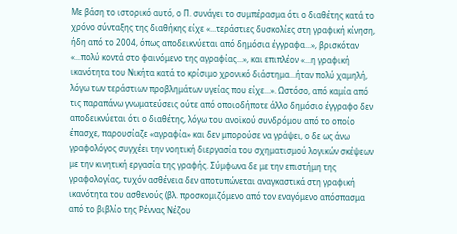Με βάση το ιστορικό αυτό, ο Π. συνάγει το συμπέρασμα ότι ο διαθέτης κατά το χρόνο σύνταξης της διαθήκης είχε «...τεράστιες δυσκολίες στη γραφική κίνηση, ήδη από το 2004, όπως αποδεικνύεται από δημόσια έγγραφα...», βρισκόταν «...πολύ κοντά στο φαινόμενο της αγραφίας...», και επιπλέον «...η γραφική ικανότητα του Νικήτα κατά το κρίσιμο χρονικό διάστημα...ήταν πολύ χαμηλή, λόγω των τεράστιων προβλημάτων υγείας που είχε...». Ωστόσο, από καμία από τις παραπάνω γνωματεύσεις ούτε από οποιοδήποτε άλλο δημόσιο έγγραφο δεν αποδεικνύεται ότι ο διαθέτης, λόγω του ανοϊκού συνδρόμου από το οποίο έπασχε, παρουσίαζε «αγραφία» και δεν μπορούσε να γράψει, ο δε ως άνω γραφολόγος συγχέει την νοητική διεργασία του σχηματισμού λογικών σκέψεων με την κινητική εργασία της γραφής. Σύμφωνα δε με την επιστήμη της γραφολογίας, τυχόν ασθένεια δεν αποτυπώνεται αναγκαστικά στη γραφική ικανότητα του ασθενούς (βλ. προσκομιζόμενο από τον εναγόμενο απόσπασμα από το βιβλίο της Ρέννας Νέζου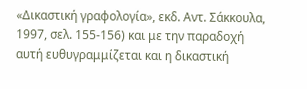«Δικαστική γραφολογία», εκδ. Αντ. Σάκκουλα, 1997, σελ. 155-156) και με την παραδοχή αυτή ευθυγραμμίζεται και η δικαστική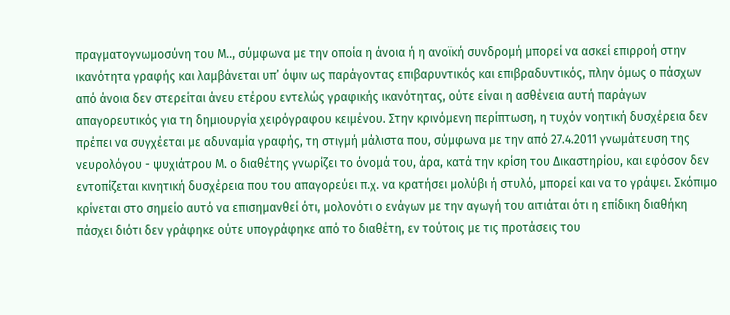πραγματογνωμοσύνη του Μ.., σύμφωνα με την οποία η άνοια ή η ανοϊκή συνδρομή μπορεί να ασκεί επιρροή στην ικανότητα γραφής και λαμβάνεται υπ’ όψιν ως παράγοντας επιβαρυντικός και επιβραδυντικός, πλην όμως ο πάσχων από άνοια δεν στερείται άνευ ετέρου εντελώς γραφικής ικανότητας, ούτε είναι η ασθένεια αυτή παράγων απαγορευτικός για τη δημιουργία χειρόγραφου κειμένου. Στην κρινόμενη περίπτωση, η τυχόν νοητική δυσχέρεια δεν πρέπει να συγχέεται με αδυναμία γραφής, τη στιγμή μάλιστα που, σύμφωνα με την από 27.4.2011 γνωμάτευση της νευρολόγου - ψυχιάτρου Μ. ο διαθέτης γνωρίζει το όνομά του, άρα, κατά την κρίση του Δικαστηρίου, και εφόσον δεν εντοπίζεται κινητική δυσχέρεια που του απαγορεύει π.χ. να κρατήσει μολύβι ή στυλό, μπορεί και να το γράψει. Σκόπιμο κρίνεται στο σημείο αυτό να επισημανθεί ότι, μολονότι ο ενάγων με την αγωγή του αιτιάται ότι η επίδικη διαθήκη πάσχει διότι δεν γράφηκε ούτε υπογράφηκε από το διαθέτη, εν τούτοις με τις προτάσεις του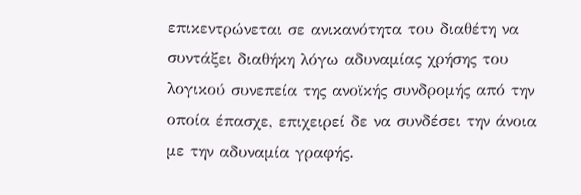επικεντρώνεται σε ανικανότητα του διαθέτη να συντάξει διαθήκη λόγω αδυναμίας χρήσης του λογικού συνεπεία της ανοϊκής συνδρομής από την οποία έπασχε, επιχειρεί δε να συνδέσει την άνοια με την αδυναμία γραφής.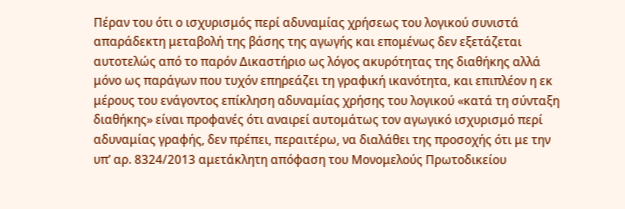Πέραν του ότι ο ισχυρισμός περί αδυναμίας χρήσεως του λογικού συνιστά απαράδεκτη μεταβολή της βάσης της αγωγής και επομένως δεν εξετάζεται αυτοτελώς από το παρόν Δικαστήριο ως λόγος ακυρότητας της διαθήκης αλλά μόνο ως παράγων που τυχόν επηρεάζει τη γραφική ικανότητα, και επιπλέον η εκ μέρους του ενάγοντος επίκληση αδυναμίας χρήσης του λογικού «κατά τη σύνταξη διαθήκης» είναι προφανές ότι αναιρεί αυτομάτως τον αγωγικό ισχυρισμό περί αδυναμίας γραφής, δεν πρέπει, περαιτέρω, να διαλάθει της προσοχής ότι με την υπ’ αρ. 8324/2013 αμετάκλητη απόφαση του Μονομελούς Πρωτοδικείου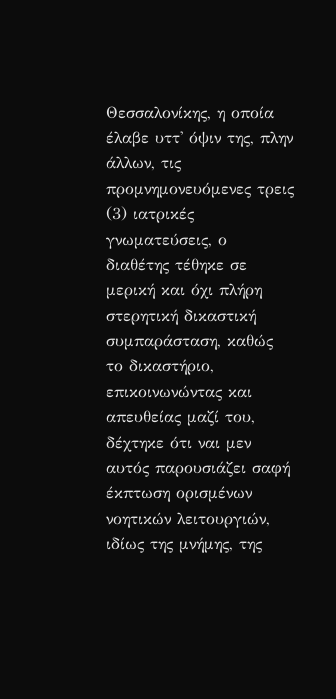Θεσσαλονίκης, η οποία έλαβε υττ' όψιν της, πλην άλλων, τις προμνημονευόμενες τρεις (3) ιατρικές γνωματεύσεις, ο διαθέτης τέθηκε σε μερική και όχι πλήρη στερητική δικαστική συμπαράσταση, καθώς το δικαστήριο, επικοινωνώντας και απευθείας μαζί του, δέχτηκε ότι ναι μεν αυτός παρουσιάζει σαφή έκπτωση ορισμένων νοητικών λειτουργιών, ιδίως της μνήμης, της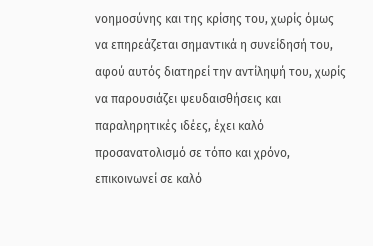νοημοσύνης και της κρίσης του, χωρίς όμως να επηρεάζεται σημαντικά η συνείδησή του, αφού αυτός διατηρεί την αντίληψή του, χωρίς να παρουσιάζει ψευδαισθήσεις και παραληρητικές ιδέες, έχει καλό προσανατολισμό σε τόπο και χρόνο, επικοινωνεί σε καλό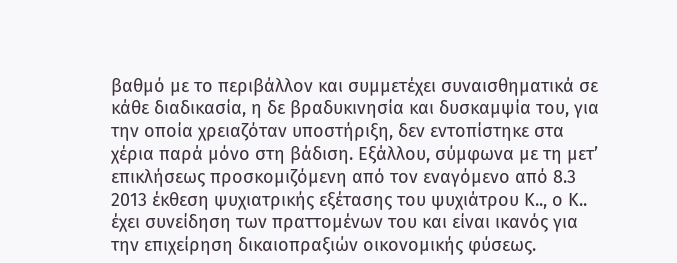βαθμό με το περιβάλλον και συμμετέχει συναισθηματικά σε κάθε διαδικασία, η δε βραδυκινησία και δυσκαμψία του, για την οποία χρειαζόταν υποστήριξη, δεν εντοπίστηκε στα χέρια παρά μόνο στη βάδιση. Εξάλλου, σύμφωνα με τη μετ’ επικλήσεως προσκομιζόμενη από τον εναγόμενο από 8.3 2013 έκθεση ψυχιατρικής εξέτασης του ψυχιάτρου Κ.., ο Κ.. έχει συνείδηση των πραττομένων του και είναι ικανός για την επιχείρηση δικαιοπραξιών οικονομικής φύσεως.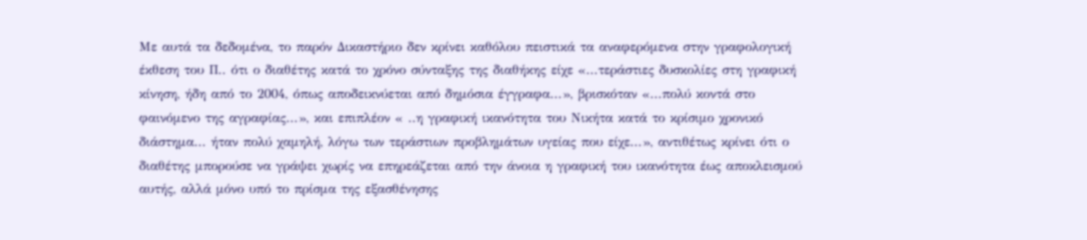Με αυτά τα δεδομένα, το παρόν Δικαστήριο δεν κρίνει καθόλου πειστικά τα αναφερόμενα στην γραφολογική έκθεση του Π.. ότι ο διαθέτης κατά το χρόνο σύνταξης της διαθήκης είχε «...τεράστιες δυσκολίες στη γραφική κίνηση, ήδη από το 2004, όπως αποδεικνύεται από δημόσια έγγραφα...», βρισκόταν «...πολύ κοντά στο φαινόμενο της αγραφίας...», και επιπλέον « ..η γραφική ικανότητα του Νικήτα κατά το κρίσιμο χρονικό διάστημα... ήταν πολύ χαμηλή, λόγω των τεράστιων προβλημάτων υγείας που είχε...», αντιθέτως κρίνει ότι ο διαθέτης μπορούσε να γράψει χωρίς να επηρεάζεται από την άνοια η γραφική του ικανότητα έως αποκλεισμού αυτής, αλλά μόνο υπό το πρίσμα της εξασθένησης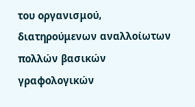του οργανισμού, διατηρούμενων αναλλοίωτων πολλών βασικών γραφολογικών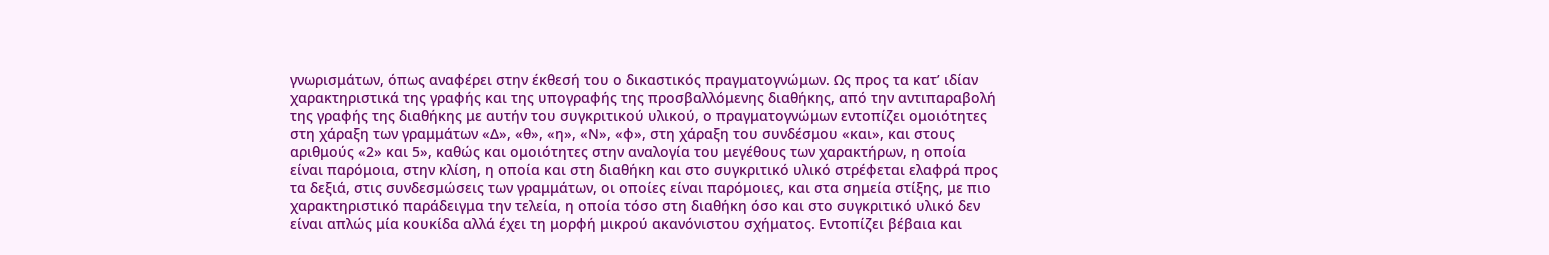γνωρισμάτων, όπως αναφέρει στην έκθεσή του ο δικαστικός πραγματογνώμων. Ως προς τα κατ’ ιδίαν χαρακτηριστικά της γραφής και της υπογραφής της προσβαλλόμενης διαθήκης, από την αντιπαραβολή της γραφής της διαθήκης με αυτήν του συγκριτικού υλικού, ο πραγματογνώμων εντοπίζει ομοιότητες στη χάραξη των γραμμάτων «Δ», «θ», «η», «Ν», «φ», στη χάραξη του συνδέσμου «και», και στους αριθμούς «2» και 5», καθώς και ομοιότητες στην αναλογία του μεγέθους των χαρακτήρων, η οποία είναι παρόμοια, στην κλίση, η οποία και στη διαθήκη και στο συγκριτικό υλικό στρέφεται ελαφρά προς τα δεξιά, στις συνδεσμώσεις των γραμμάτων, οι οποίες είναι παρόμοιες, και στα σημεία στίξης, με πιο χαρακτηριστικό παράδειγμα την τελεία, η οποία τόσο στη διαθήκη όσο και στο συγκριτικό υλικό δεν είναι απλώς μία κουκίδα αλλά έχει τη μορφή μικρού ακανόνιστου σχήματος. Εντοπίζει βέβαια και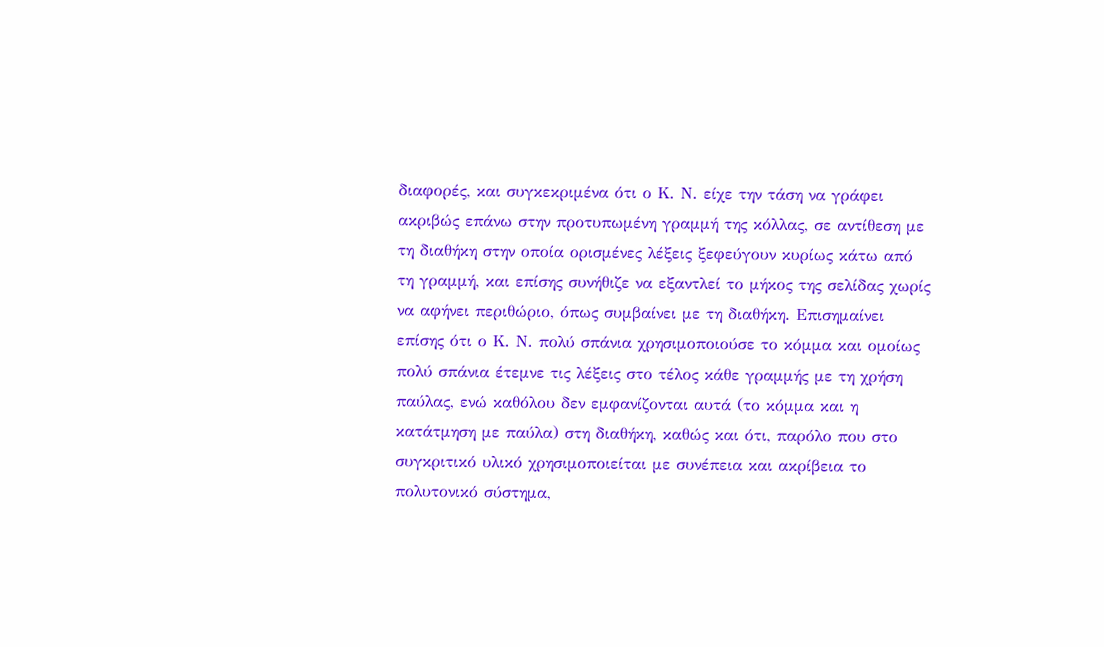διαφορές, και συγκεκριμένα ότι ο Κ. Ν. είχε την τάση να γράφει ακριβώς επάνω στην προτυπωμένη γραμμή της κόλλας, σε αντίθεση με τη διαθήκη στην οποία ορισμένες λέξεις ξεφεύγουν κυρίως κάτω από τη γραμμή, και επίσης συνήθιζε να εξαντλεί το μήκος της σελίδας χωρίς να αφήνει περιθώριο, όπως συμβαίνει με τη διαθήκη. Επισημαίνει επίσης ότι ο Κ. Ν. πολύ σπάνια χρησιμοποιούσε το κόμμα και ομοίως πολύ σπάνια έτεμνε τις λέξεις στο τέλος κάθε γραμμής με τη χρήση παύλας, ενώ καθόλου δεν εμφανίζονται αυτά (το κόμμα και η κατάτμηση με παύλα) στη διαθήκη, καθώς και ότι, παρόλο που στο συγκριτικό υλικό χρησιμοποιείται με συνέπεια και ακρίβεια το πολυτονικό σύστημα,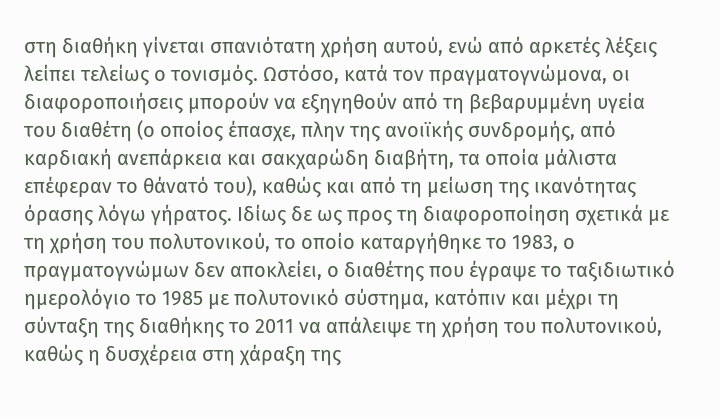στη διαθήκη γίνεται σπανιότατη χρήση αυτού, ενώ από αρκετές λέξεις λείπει τελείως ο τονισμός. Ωστόσο, κατά τον πραγματογνώμονα, οι διαφοροποιήσεις μπορούν να εξηγηθούν από τη βεβαρυμμένη υγεία του διαθέτη (ο οποίος έπασχε, πλην της ανοιϊκής συνδρομής, από καρδιακή ανεπάρκεια και σακχαρώδη διαβήτη, τα οποία μάλιστα επέφεραν το θάνατό του), καθώς και από τη μείωση της ικανότητας όρασης λόγω γήρατος. Ιδίως δε ως προς τη διαφοροποίηση σχετικά με τη χρήση του πολυτονικού, το οποίο καταργήθηκε το 1983, ο πραγματογνώμων δεν αποκλείει, ο διαθέτης που έγραψε το ταξιδιωτικό ημερολόγιο το 1985 με πολυτονικό σύστημα, κατόπιν και μέχρι τη σύνταξη της διαθήκης το 2011 να απάλειψε τη χρήση του πολυτονικού, καθώς η δυσχέρεια στη χάραξη της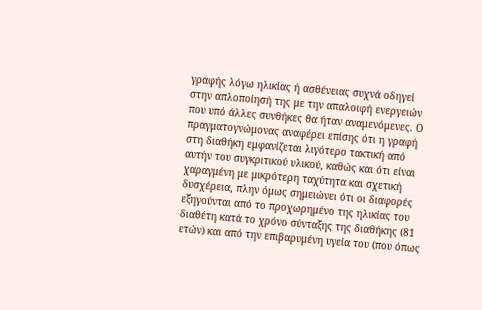γραφής λόγω ηλικίας ή ασθένειας συχνά οδηγεί στην απλοποίησή της με την απαλοιφή ενεργειών που υπό άλλες συνθήκες θα ήταν αναμενόμενες. Ο πραγματογνώμονας αναφέρει επίσης ότι η γραφή στη διαθήκη εμφανίζεται λιγότερο τακτική από αυτήν του συγκριτικού υλικού, καθώς και ότι είναι χαραγμένη με μικρότερη ταχύτητα και σχετική δυσχέρεια, πλην όμως σημειώνει ότι οι διαφορές εξηγούνται από το προχωρημένο της ηλικίας του διαθέτη κατά το χρόνο σύνταξης της διαθήκης (81 ετών) και από την επιβαρυμένη υγεία του (που όπως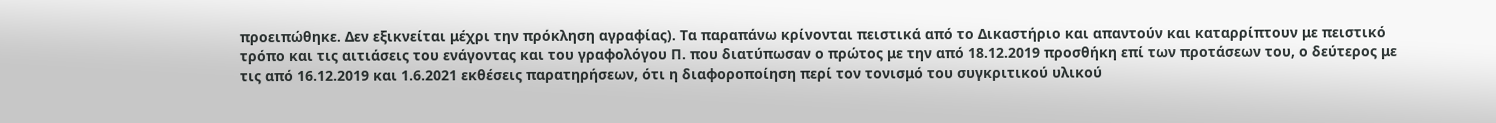προειπώθηκε. Δεν εξικνείται μέχρι την πρόκληση αγραφίας). Τα παραπάνω κρίνονται πειστικά από το Δικαστήριο και απαντούν και καταρρίπτουν με πειστικό τρόπο και τις αιτιάσεις του ενάγοντας και του γραφολόγου Π. που διατύπωσαν ο πρώτος με την από 18.12.2019 προσθήκη επί των προτάσεων του, ο δεύτερος με τις από 16.12.2019 και 1.6.2021 εκθέσεις παρατηρήσεων, ότι η διαφοροποίηση περί τον τονισμό του συγκριτικού υλικού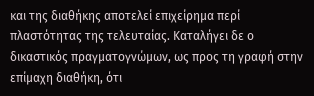και της διαθήκης αποτελεί επιχείρημα περί πλαστότητας της τελευταίας. Καταλήγει δε ο δικαστικός πραγματογνώμων, ως προς τη γραφή στην επίμαχη διαθήκη, ότι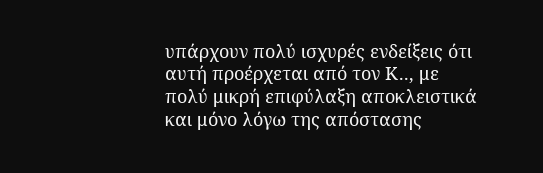υπάρχουν πολύ ισχυρές ενδείξεις ότι αυτή προέρχεται από τον Κ.., με πολύ μικρή επιφύλαξη αποκλειστικά και μόνο λόγω της απόστασης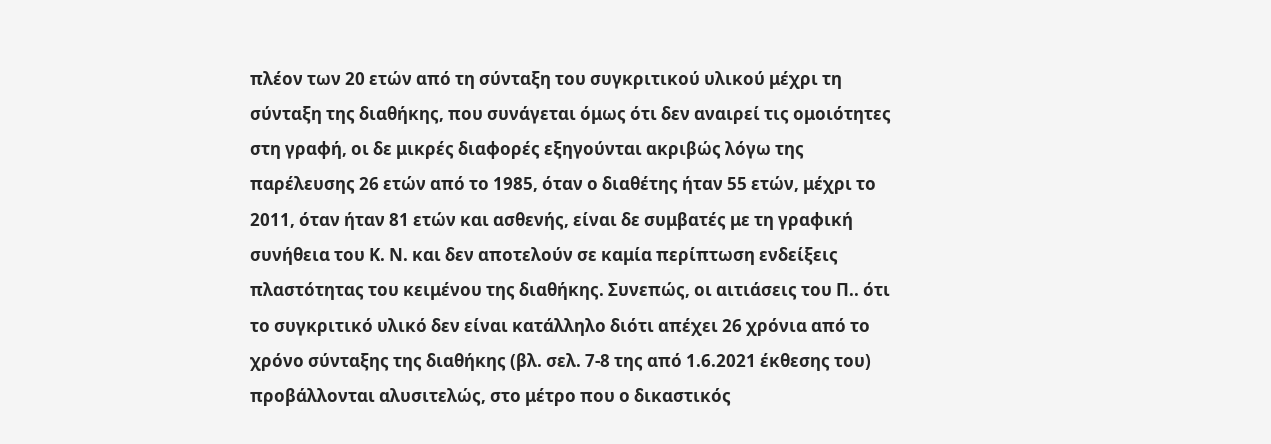πλέον των 20 ετών από τη σύνταξη του συγκριτικού υλικού μέχρι τη σύνταξη της διαθήκης, που συνάγεται όμως ότι δεν αναιρεί τις ομοιότητες στη γραφή, οι δε μικρές διαφορές εξηγούνται ακριβώς λόγω της παρέλευσης 26 ετών από το 1985, όταν ο διαθέτης ήταν 55 ετών, μέχρι το 2011, όταν ήταν 81 ετών και ασθενής, είναι δε συμβατές με τη γραφική συνήθεια του Κ. Ν. και δεν αποτελούν σε καμία περίπτωση ενδείξεις πλαστότητας του κειμένου της διαθήκης. Συνεπώς, οι αιτιάσεις του Π.. ότι το συγκριτικό υλικό δεν είναι κατάλληλο διότι απέχει 26 χρόνια από το χρόνο σύνταξης της διαθήκης (βλ. σελ. 7-8 της από 1.6.2021 έκθεσης του) προβάλλονται αλυσιτελώς, στο μέτρο που ο δικαστικός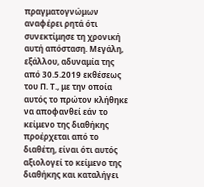πραγματογνώμων αναφέρει ρητά ότι συνεκτίμησε τη χρονική αυτή απόσταση. Μεγάλη, εξάλλου, αδυναμία της από 30.5.2019 εκθέσεως του Π. Τ., με την οποία αυτός το πρώτον κλήθηκε να αποφανθεί εάν το κείμενο της διαθήκης προέρχεται από το διαθέτη, είναι ότι αυτός αξιολογεί το κείμενο της διαθήκης και καταλήγει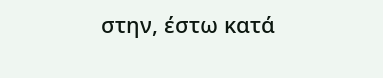στην, έστω κατά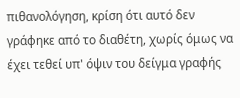πιθανολόγηση, κρίση ότι αυτό δεν γράφηκε από το διαθέτη, χωρίς όμως να έχει τεθεί υπ' όψιν του δείγμα γραφής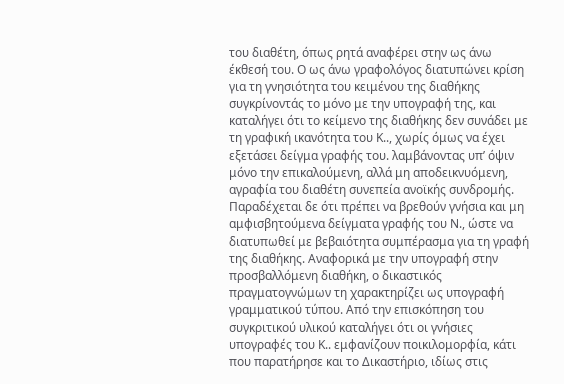του διαθέτη, όπως ρητά αναφέρει στην ως άνω έκθεσή του. Ο ως άνω γραφολόγος διατυπώνει κρίση για τη γνησιότητα του κειμένου της διαθήκης συγκρίνοντάς το μόνο με την υπογραφή της, και καταλήγει ότι το κείμενο της διαθήκης δεν συνάδει με τη γραφική ικανότητα του Κ.., χωρίς όμως να έχει εξετάσει δείγμα γραφής του. λαμβάνοντας υπ’ όψιν μόνο την επικαλούμενη, αλλά μη αποδεικνυόμενη, αγραφία του διαθέτη συνεπεία ανοϊκής συνδρομής. Παραδέχεται δε ότι πρέπει να βρεθούν γνήσια και μη αμφισβητούμενα δείγματα γραφής του Ν., ώστε να διατυπωθεί με βεβαιότητα συμπέρασμα για τη γραφή της διαθήκης. Αναφορικά με την υπογραφή στην προσβαλλόμενη διαθήκη, ο δικαστικός πραγματογνώμων τη χαρακτηρίζει ως υπογραφή γραμματικού τύπου. Από την επισκόπηση του συγκριτικού υλικού καταλήγει ότι οι γνήσιες υπογραφές του Κ.. εμφανίζουν ποικιλομορφία, κάτι που παρατήρησε και το Δικαστήριο, ιδίως στις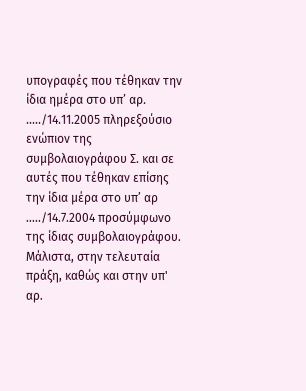υπογραφές που τέθηκαν την ίδια ημέρα στο υπ’ αρ. ...../14.11.2005 πληρεξούσιο ενώπιον της συμβολαιογράφου Σ. και σε αυτές που τέθηκαν επίσης την ίδια μέρα στο υπ’ αρ ...../14.7.2004 προσύμφωνο της ίδιας συμβολαιογράφου. Μάλιστα, στην τελευταία πράξη, καθώς και στην υπ' αρ.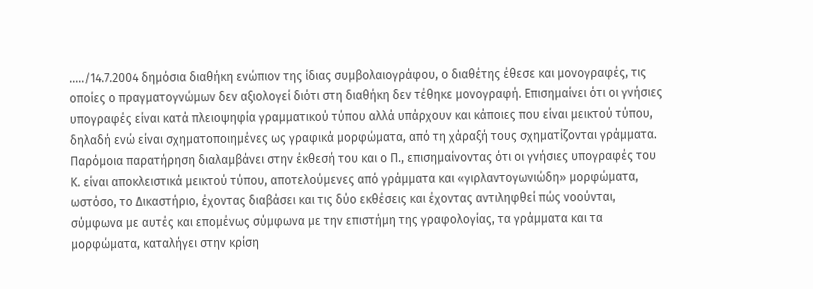...../14.7.2004 δημόσια διαθήκη ενώπιον της ίδιας συμβολαιογράφου, ο διαθέτης έθεσε και μονογραφές, τις οποίες ο πραγματογνώμων δεν αξιολογεί διότι στη διαθήκη δεν τέθηκε μονογραφή. Επισημαίνει ότι οι γνήσιες υπογραφές είναι κατά πλειοψηφία γραμματικού τύπου αλλά υπάρχουν και κάποιες που είναι μεικτού τύπου, δηλαδή ενώ είναι σχηματοποιημένες ως γραφικά μορφώματα, από τη χάραξή τους σχηματίζονται γράμματα. Παρόμοια παρατήρηση διαλαμβάνει στην έκθεσή του και ο Π., επισημαίνοντας ότι οι γνήσιες υπογραφές του Κ. είναι αποκλειστικά μεικτού τύπου, αποτελούμενες από γράμματα και «γιρλαντογωνιώδη» μορφώματα, ωστόσο, το Δικαστήριο, έχοντας διαβάσει και τις δύο εκθέσεις και έχοντας αντιληφθεί πώς νοούνται, σύμφωνα με αυτές και επομένως σύμφωνα με την επιστήμη της γραφολογίας, τα γράμματα και τα μορφώματα, καταλήγει στην κρίση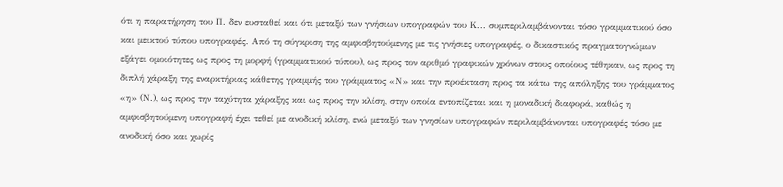ότι η παρατήρηση του Π. δεν ευσταθεί και ότι μεταξύ των γνήσιων υπογραφών του Κ... συμπεριλαμβάνονται τόσο γραμματικού όσο και μεικτού τύπου υπογραφές. Από τη σύγκριση της αμφισβητούμενης με τις γνήσιες υπογραφές, ο δικαστικός πραγματογνώμων εξάγει ομοιότητες ως προς τη μορφή (γραμματικού τύπου), ως προς τον αριθμό γραφικών χρόνων στους οποίους τέθηκαν, ως προς τη διπλή χάραξη της εναρκτήριας κάθετης γραμμής του γράμματος «Ν» και την προέκταση προς τα κάτω της απόληξης του γράμματος «η» (Ν.), ως προς την ταχύτητα χάραξης και ως προς την κλίση, στην οποία εντοπίζεται και η μοναδική διαφορά, καθώς η αμφισβητούμενη υπογραφή έχει τεθεί με ανοδική κλίση, ενώ μεταξύ των γνησίων υπογραφών περιλαμβάνονται υπογραφές τόσο με ανοδική όσο και χωρίς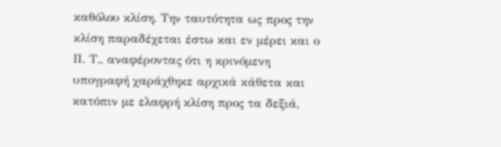καθόλου κλίση. Την ταυτότητα ως προς την κλίση παραδέχεται έστω και εν μέρει και ο Π. Τ., αναφέροντας ότι η κρινόμενη υπογραφή χαράχθηκε αρχικά κάθετα και κατόπιν με ελαφρή κλίση προς τα δεξιά,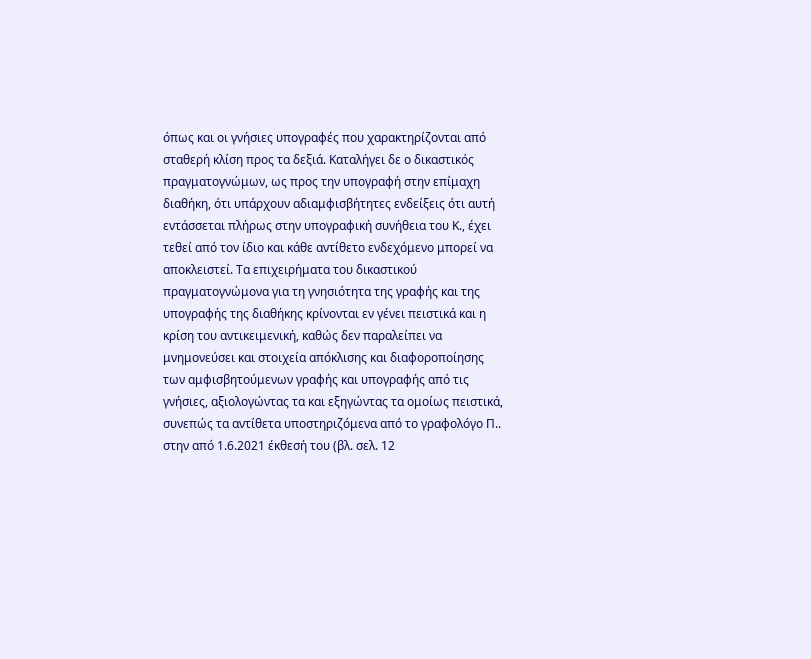όπως και οι γνήσιες υπογραφές που χαρακτηρίζονται από σταθερή κλίση προς τα δεξιά. Καταλήγει δε ο δικαστικός πραγματογνώμων, ως προς την υπογραφή στην επίμαχη διαθήκη, ότι υπάρχουν αδιαμφισβήτητες ενδείξεις ότι αυτή εντάσσεται πλήρως στην υπογραφική συνήθεια του Κ., έχει τεθεί από τον ίδιο και κάθε αντίθετο ενδεχόμενο μπορεί να αποκλειστεί. Τα επιχειρήματα του δικαστικού πραγματογνώμονα για τη γνησιότητα της γραφής και της υπογραφής της διαθήκης κρίνονται εν γένει πειστικά και η κρίση του αντικειμενική, καθώς δεν παραλείπει να μνημονεύσει και στοιχεία απόκλισης και διαφοροποίησης των αμφισβητούμενων γραφής και υπογραφής από τις γνήσιες, αξιολογώντας τα και εξηγώντας τα ομοίως πειστικά, συνεπώς τα αντίθετα υποστηριζόμενα από το γραφολόγο Π.. στην από 1.6.2021 έκθεσή του (βλ. σελ. 12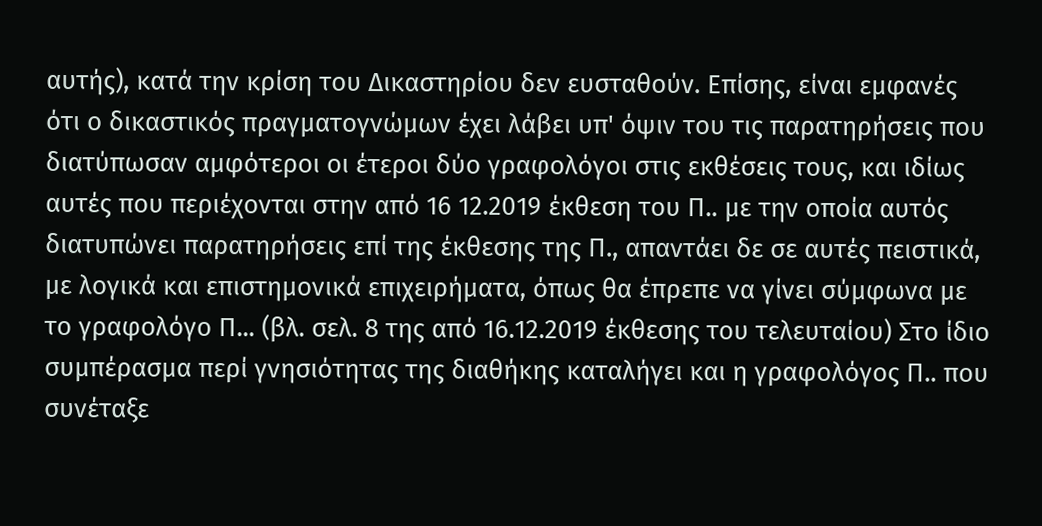αυτής), κατά την κρίση του Δικαστηρίου δεν ευσταθούν. Επίσης, είναι εμφανές ότι ο δικαστικός πραγματογνώμων έχει λάβει υπ' όψιν του τις παρατηρήσεις που διατύπωσαν αμφότεροι οι έτεροι δύο γραφολόγοι στις εκθέσεις τους, και ιδίως αυτές που περιέχονται στην από 16 12.2019 έκθεση του Π.. με την οποία αυτός διατυπώνει παρατηρήσεις επί της έκθεσης της Π., απαντάει δε σε αυτές πειστικά, με λογικά και επιστημονικά επιχειρήματα, όπως θα έπρεπε να γίνει σύμφωνα με το γραφολόγο Π... (βλ. σελ. 8 της από 16.12.2019 έκθεσης του τελευταίου) Στο ίδιο συμπέρασμα περί γνησιότητας της διαθήκης καταλήγει και η γραφολόγος Π.. που συνέταξε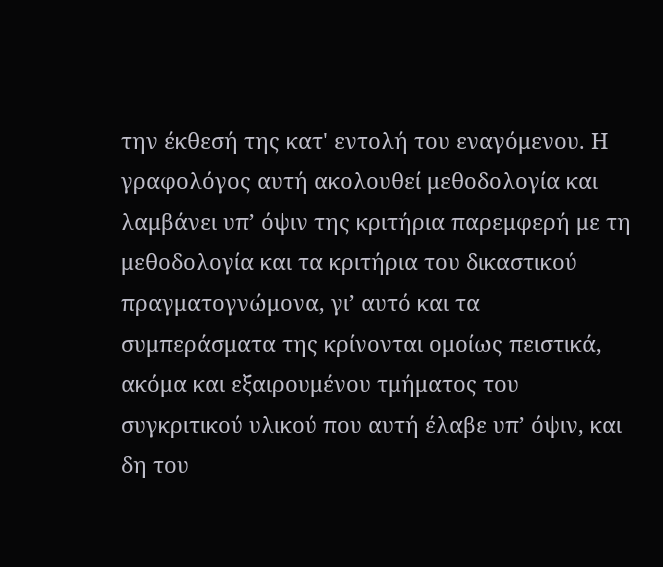την έκθεσή της κατ' εντολή του εναγόμενου. Η γραφολόγος αυτή ακολουθεί μεθοδολογία και λαμβάνει υπ’ όψιν της κριτήρια παρεμφερή με τη μεθοδολογία και τα κριτήρια του δικαστικού πραγματογνώμονα, γι’ αυτό και τα συμπεράσματα της κρίνονται ομοίως πειστικά, ακόμα και εξαιρουμένου τμήματος του συγκριτικού υλικού που αυτή έλαβε υπ’ όψιν, και δη του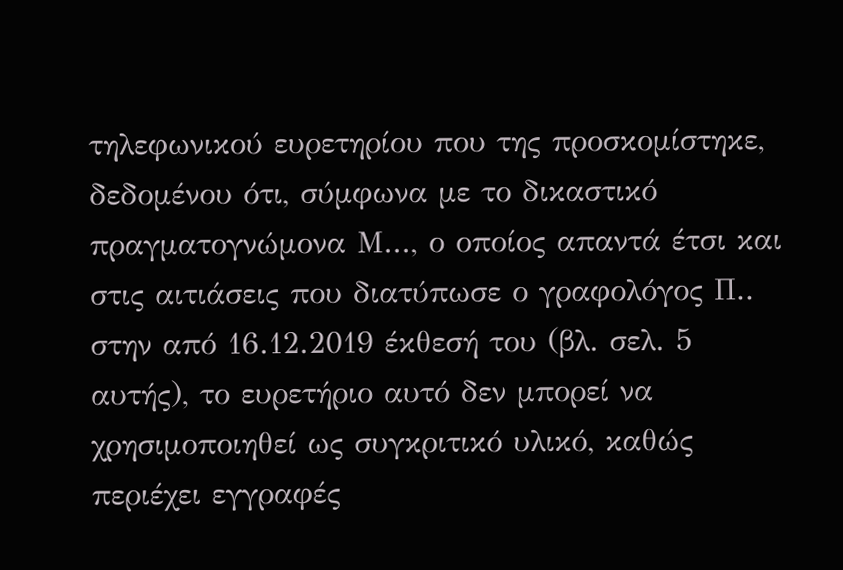τηλεφωνικού ευρετηρίου που της προσκομίστηκε, δεδομένου ότι, σύμφωνα με το δικαστικό πραγματογνώμονα Μ..., ο οποίος απαντά έτσι και στις αιτιάσεις που διατύπωσε ο γραφολόγος Π.. στην από 16.12.2019 έκθεσή του (βλ. σελ. 5 αυτής), το ευρετήριο αυτό δεν μπορεί να χρησιμοποιηθεί ως συγκριτικό υλικό, καθώς περιέχει εγγραφές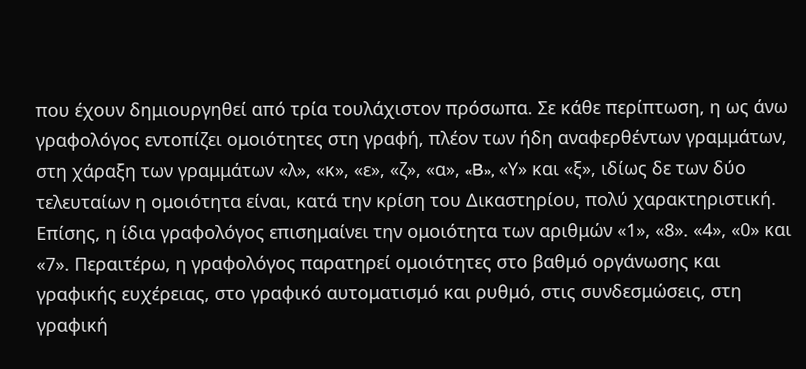που έχουν δημιουργηθεί από τρία τουλάχιστον πρόσωπα. Σε κάθε περίπτωση, η ως άνω γραφολόγος εντοπίζει ομοιότητες στη γραφή, πλέον των ήδη αναφερθέντων γραμμάτων, στη χάραξη των γραμμάτων «λ», «κ», «ε», «ζ», «α», «B», «Υ» και «ξ», ιδίως δε των δύο τελευταίων η ομοιότητα είναι, κατά την κρίση του Δικαστηρίου, πολύ χαρακτηριστική. Επίσης, η ίδια γραφολόγος επισημαίνει την ομοιότητα των αριθμών «1», «8». «4», «0» και «7». Περαιτέρω, η γραφολόγος παρατηρεί ομοιότητες στο βαθμό οργάνωσης και γραφικής ευχέρειας, στο γραφικό αυτοματισμό και ρυθμό, στις συνδεσμώσεις, στη γραφική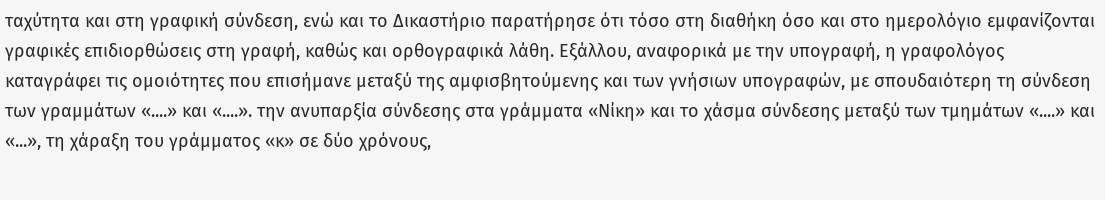ταχύτητα και στη γραφική σύνδεση, ενώ και το Δικαστήριο παρατήρησε ότι τόσο στη διαθήκη όσο και στο ημερολόγιο εμφανίζονται γραφικές επιδιορθώσεις στη γραφή, καθώς και ορθογραφικά λάθη. Εξάλλου, αναφορικά με την υπογραφή, η γραφολόγος καταγράφει τις ομοιότητες που επισήμανε μεταξύ της αμφισβητούμενης και των γνήσιων υπογραφών, με σπουδαιότερη τη σύνδεση των γραμμάτων «....» και «....». την ανυπαρξία σύνδεσης στα γράμματα «Νίκη» και το χάσμα σύνδεσης μεταξύ των τμημάτων «....» και «...», τη χάραξη του γράμματος «κ» σε δύο χρόνους,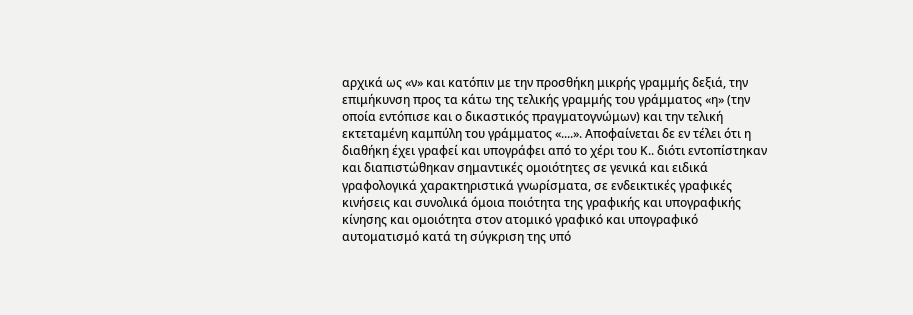αρχικά ως «ν» και κατόπιν με την προσθήκη μικρής γραμμής δεξιά, την επιμήκυνση προς τα κάτω της τελικής γραμμής του γράμματος «η» (την οποία εντόπισε και ο δικαστικός πραγματογνώμων) και την τελική εκτεταμένη καμπύλη του γράμματος «....». Αποφαίνεται δε εν τέλει ότι η διαθήκη έχει γραφεί και υπογράφει από το χέρι του Κ.. διότι εντοπίστηκαν και διαπιστώθηκαν σημαντικές ομοιότητες σε γενικά και ειδικά γραφολογικά χαρακτηριστικά γνωρίσματα, σε ενδεικτικές γραφικές κινήσεις και συνολικά όμοια ποιότητα της γραφικής και υπογραφικής κίνησης και ομοιότητα στον ατομικό γραφικό και υπογραφικό αυτοματισμό κατά τη σύγκριση της υπό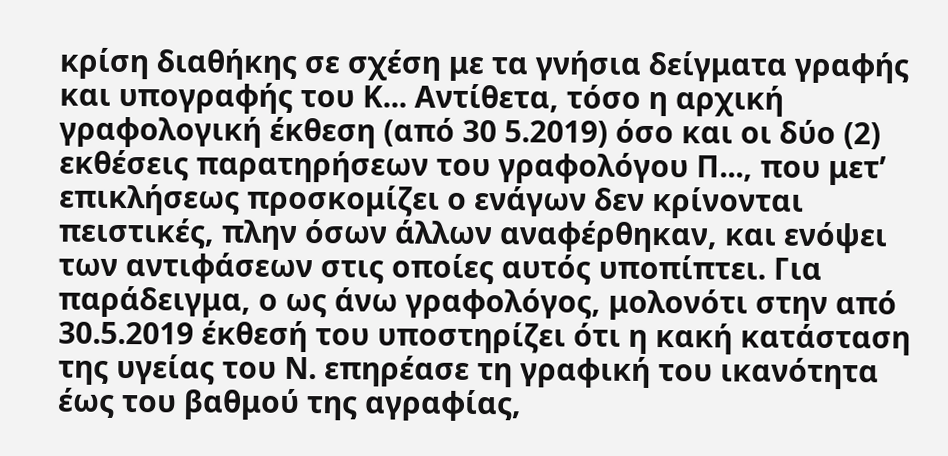κρίση διαθήκης σε σχέση με τα γνήσια δείγματα γραφής και υπογραφής του Κ... Αντίθετα, τόσο η αρχική γραφολογική έκθεση (από 30 5.2019) όσο και οι δύο (2) εκθέσεις παρατηρήσεων του γραφολόγου Π..., που μετ’ επικλήσεως προσκομίζει ο ενάγων δεν κρίνονται πειστικές, πλην όσων άλλων αναφέρθηκαν, και ενόψει των αντιφάσεων στις οποίες αυτός υποπίπτει. Για παράδειγμα, ο ως άνω γραφολόγος, μολονότι στην από 30.5.2019 έκθεσή του υποστηρίζει ότι η κακή κατάσταση της υγείας του Ν. επηρέασε τη γραφική του ικανότητα έως του βαθμού της αγραφίας,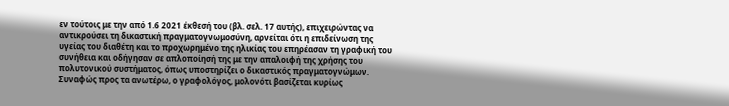εν τούτοις με την από 1.6 2021 έκθεσή του (βλ. σελ. 17 αυτής), επιχειρώντας να αντικρούσει τη δικαστική πραγματογνωμοσύνη, αρνείται ότι η επιδείνωση της υγείας του διαθέτη και το προχωρημένο της ηλικίας του επηρέασαν τη γραφική του συνήθεια και οδήγησαν σε απλοποίησή της με την απαλοιφή της χρήσης του πολυτονικού συστήματος, όπως υποστηρίζει ο δικαστικός πραγματογνώμων. Συναφώς προς τα ανωτέρω, ο γραφολόγος, μολονότι βασίζεται κυρίως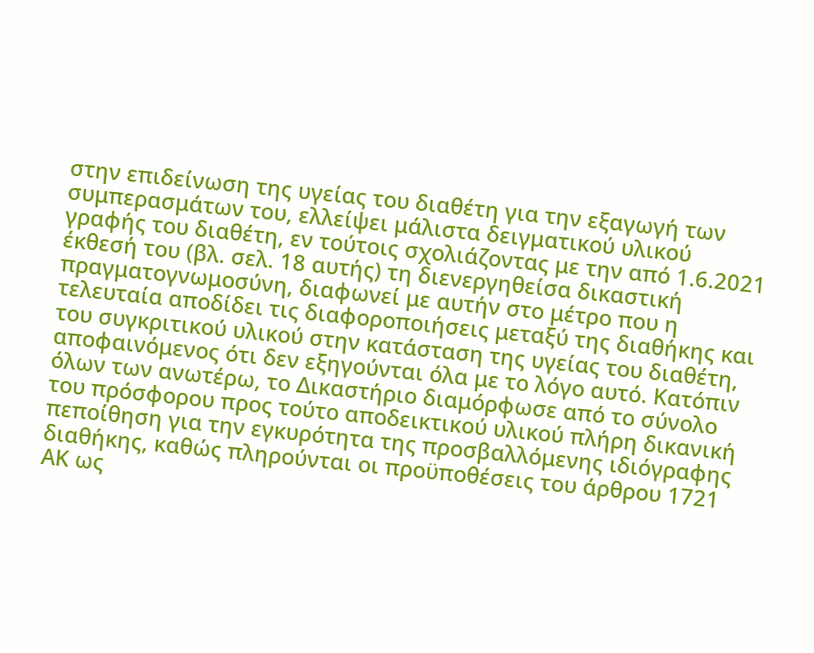στην επιδείνωση της υγείας του διαθέτη για την εξαγωγή των συμπερασμάτων του, ελλείψει μάλιστα δειγματικού υλικού γραφής του διαθέτη, εν τούτοις σχολιάζοντας με την από 1.6.2021 έκθεσή του (βλ. σελ. 18 αυτής) τη διενεργηθείσα δικαστική πραγματογνωμοσύνη, διαφωνεί με αυτήν στο μέτρο που η τελευταία αποδίδει τις διαφοροποιήσεις μεταξύ της διαθήκης και του συγκριτικού υλικού στην κατάσταση της υγείας του διαθέτη, αποφαινόμενος ότι δεν εξηγούνται όλα με το λόγο αυτό. Κατόπιν όλων των ανωτέρω, το Δικαστήριο διαμόρφωσε από το σύνολο του πρόσφορου προς τούτο αποδεικτικού υλικού πλήρη δικανική πεποίθηση για την εγκυρότητα της προσβαλλόμενης ιδιόγραφης διαθήκης, καθώς πληρούνται οι προϋποθέσεις του άρθρου 1721 ΑΚ ως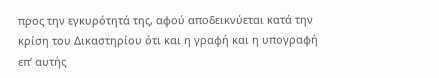προς την εγκυρότητά της, αφού αποδεικνύεται κατά την κρίση του Δικαστηρίου ότι και η γραφή και η υπογραφή επ’ αυτής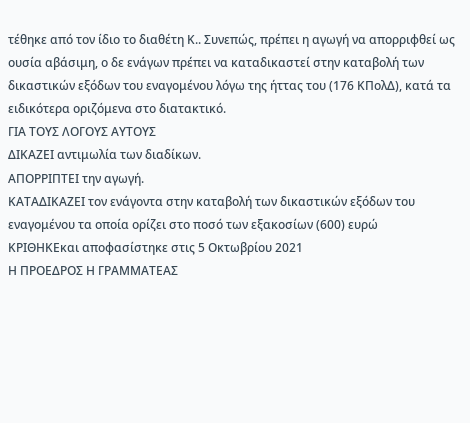τέθηκε από τον ίδιο το διαθέτη Κ.. Συνεπώς, πρέπει η αγωγή να απορριφθεί ως ουσία αβάσιμη, ο δε ενάγων πρέπει να καταδικαστεί στην καταβολή των δικαστικών εξόδων του εναγομένου λόγω της ήττας του (176 ΚΠολΔ), κατά τα ειδικότερα οριζόμενα στο διατακτικό.
ΓΙΑ ΤΟΥΣ ΛΟΓΟΥΣ ΑΥΤΟΥΣ
ΔΙΚΑΖΕΙ αντιμωλία των διαδίκων.
ΑΠΟΡΡΙΠΤΕΙ την αγωγή.
ΚΑΤΑΔΙΚΑΖΕΙ τον ενάγοντα στην καταβολή των δικαστικών εξόδων του εναγομένου τα οποία ορίζει στο ποσό των εξακοσίων (600) ευρώ
ΚΡΙΘΗΚΕκαι αποφασίστηκε στις 5 Οκτωβρίου 2021
Η ΠΡΟΕΔΡΟΣ Η ΓΡΑΜΜΑΤΕΑΣ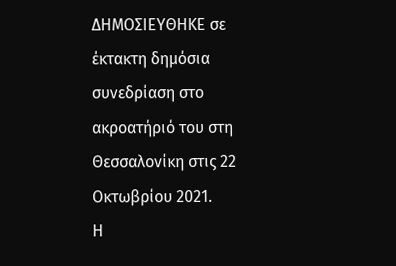ΔΗΜΟΣΙΕΥΘΗΚΕ σε έκτακτη δημόσια συνεδρίαση στο ακροατήριό του στη Θεσσαλονίκη στις 22 Οκτωβρίου 2021.
Η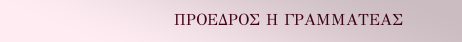ΠΡΟΕΔΡΟΣ Η ΓΡΑΜΜΑΤΕΑΣ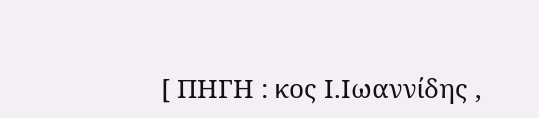[ ΠΗΓΗ : κος Ι.Ιωαννίδης ,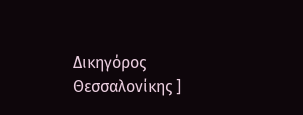Δικηγόρος Θεσσαλονίκης ]